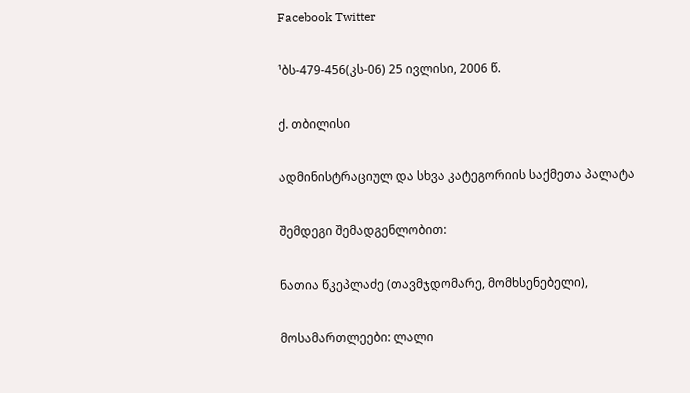Facebook Twitter

¹ბს-479-456(კს-06) 25 ივლისი, 2006 წ.

ქ. თბილისი

ადმინისტრაციულ და სხვა კატეგორიის საქმეთა პალატა

შემდეგი შემადგენლობით:

ნათია წკეპლაძე (თავმჯდომარე, მომხსენებელი),

მოსამართლეები: ლალი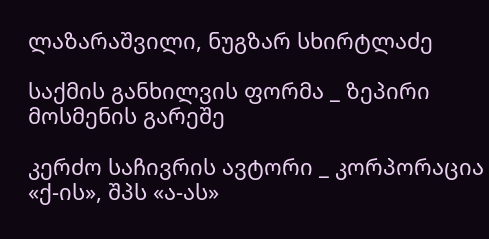ლაზარაშვილი, ნუგზარ სხირტლაძე

საქმის განხილვის ფორმა _ ზეპირი მოსმენის გარეშე

კერძო საჩივრის ავტორი _ კორპორაცია «ქ-ის», შპს «ა-ას»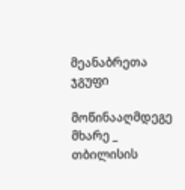მეანაბრეთა ჯგუფი

მოწინააღმდეგე მხარე _ თბილისის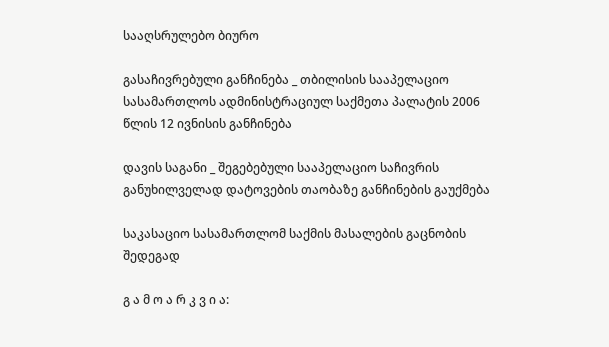სააღსრულებო ბიურო

გასაჩივრებული განჩინება _ თბილისის სააპელაციო სასამართლოს ადმინისტრაციულ საქმეთა პალატის 2006 წლის 12 ივნისის განჩინება

დავის საგანი _ შეგებებული სააპელაციო საჩივრის განუხილველად დატოვების თაობაზე განჩინების გაუქმება

საკასაციო სასამართლომ საქმის მასალების გაცნობის შედეგად

გ ა მ ო ა რ კ ვ ი ა: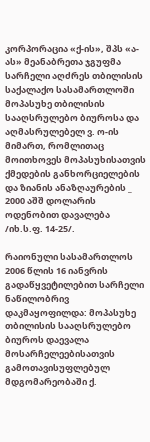კორპორაცია «ქ-ის», შპს «ა-ას» მეანაბრეთა ჯგუფმა სარჩელი აღძრეს თბილისის საქალაქო სასამართლოში მოპასუხე თბილისის სააღსრულებო ბიუროსა და აღმასრულებელ ვ. ო-ის მიმართ, რომლითაც მოითხოვეს მოპასუხისათვის ქმედების განხორციელების და ზიანის ანაზღაურების _ 2000 აშშ დოლარის ოდენობით დავალება /იხ.ს.ფ. 14-25/.

რაიონული სასამართლოს 2006 წლის 16 იანვრის გადაწყვეტილებით სარჩელი ნაწილობრივ დაკმაყოფილდა: მოპასუხე თბილისის სააღსრულებო ბიუროს დაევალა მოსარჩელეებისათვის გამოთავისუფლებულ მდგომარეობაში ქ.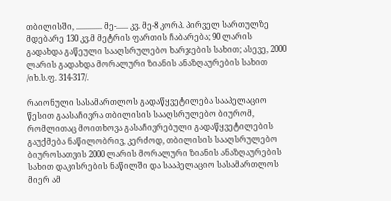თბილისში, ............. მე-...... კვ. მე-8 კორპ. პირველ სართულზე მდებარე 130 კვ.მ მეტრის ფართის ჩაბარება; 90 ლარის გადახდა გაწეული სააღსრულებო ხარჯების სახით; ასევე, 2000 ლარის გადახდა მორალური ზიანის ანაზღაურების სახით /იხ.ს.ფ. 314-317/.

რაიონული სასამართლოს გადაწყვეტილება სააპელაციო წესით გაასაჩივრა თბილისის სააღსრულებო ბიურომ, რომლითაც მოითხოვა გასაჩივრებული გადაწყვეტილების გაუქმება ნაწილობრივ, კერძოდ, თბილისის სააღსრულებო ბიუროსათვის 2000 ლარის მორალური ზიანის ანაზღაურების სახით დაკისრების ნაწილში და სააპელაციო სასამართლოს მიერ ამ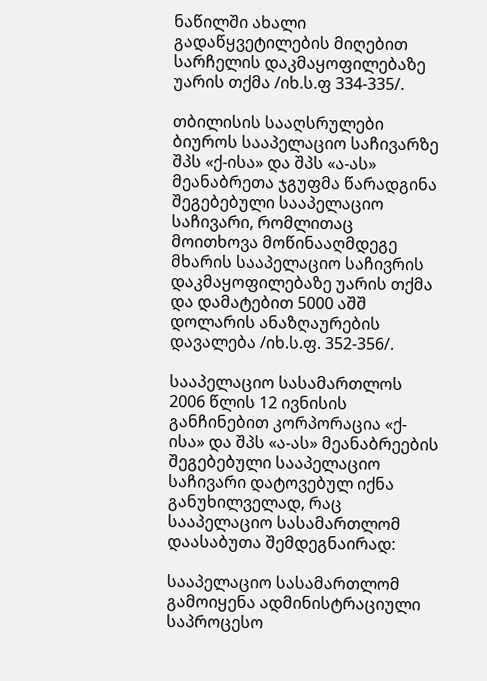ნაწილში ახალი გადაწყვეტილების მიღებით სარჩელის დაკმაყოფილებაზე უარის თქმა /იხ.ს.ფ 334-335/.

თბილისის სააღსრულები ბიუროს სააპელაციო საჩივარზე შპს «ქ-ისა» და შპს «ა-ას» მეანაბრეთა ჯგუფმა წარადგინა შეგებებული სააპელაციო საჩივარი, რომლითაც მოითხოვა მოწინააღმდეგე მხარის სააპელაციო საჩივრის დაკმაყოფილებაზე უარის თქმა და დამატებით 5000 აშშ დოლარის ანაზღაურების დავალება /იხ.ს.ფ. 352-356/.

სააპელაციო სასამართლოს 2006 წლის 12 ივნისის განჩინებით კორპორაცია «ქ-ისა» და შპს «ა-ას» მეანაბრეების შეგებებული სააპელაციო საჩივარი დატოვებულ იქნა განუხილველად, რაც სააპელაციო სასამართლომ დაასაბუთა შემდეგნაირად:

სააპელაციო სასამართლომ გამოიყენა ადმინისტრაციული საპროცესო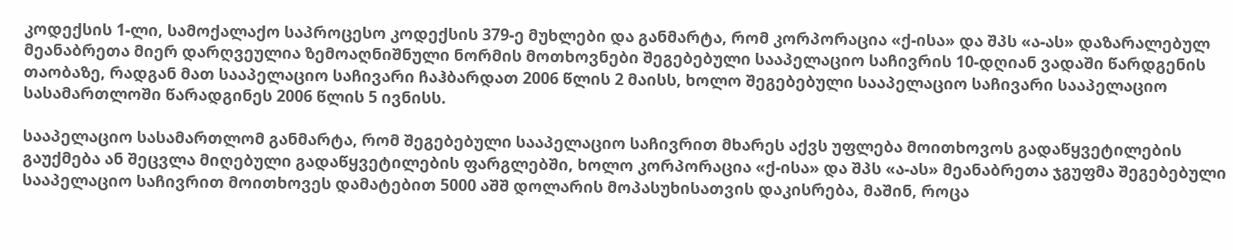კოდექსის 1-ლი, სამოქალაქო საპროცესო კოდექსის 379-ე მუხლები და განმარტა, რომ კორპორაცია «ქ-ისა» და შპს «ა-ას» დაზარალებულ მეანაბრეთა მიერ დარღვეულია ზემოაღნიშნული ნორმის მოთხოვნები შეგებებული სააპელაციო საჩივრის 10-დღიან ვადაში წარდგენის თაობაზე, რადგან მათ სააპელაციო საჩივარი ჩაჰბარდათ 2006 წლის 2 მაისს, ხოლო შეგებებული სააპელაციო საჩივარი სააპელაციო სასამართლოში წარადგინეს 2006 წლის 5 ივნისს.

სააპელაციო სასამართლომ განმარტა, რომ შეგებებული სააპელაციო საჩივრით მხარეს აქვს უფლება მოითხოვოს გადაწყვეტილების გაუქმება ან შეცვლა მიღებული გადაწყვეტილების ფარგლებში, ხოლო კორპორაცია «ქ-ისა» და შპს «ა-ას» მეანაბრეთა ჯგუფმა შეგებებული სააპელაციო საჩივრით მოითხოვეს დამატებით 5000 აშშ დოლარის მოპასუხისათვის დაკისრება, მაშინ, როცა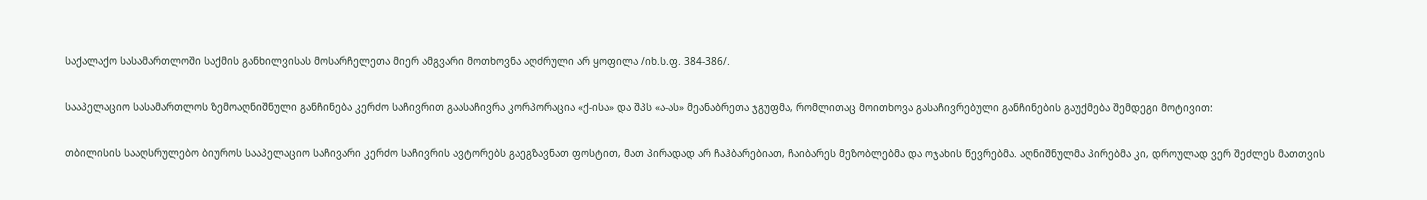საქალაქო სასამართლოში საქმის განხილვისას მოსარჩელეთა მიერ ამგვარი მოთხოვნა აღძრული არ ყოფილა /იხ.ს.ფ. 384-386/.

სააპელაციო სასამართლოს ზემოაღნიშნული განჩინება კერძო საჩივრით გაასაჩივრა კორპორაცია «ქ-ისა» და შპს «ა-ას» მეანაბრეთა ჯგუფმა, რომლითაც მოითხოვა გასაჩივრებული განჩინების გაუქმება შემდეგი მოტივით:

თბილისის სააღსრულებო ბიუროს სააპელაციო საჩივარი კერძო საჩივრის ავტორებს გაეგზავნათ ფოსტით, მათ პირადად არ ჩაჰბარებიათ, ჩაიბარეს მეზობლებმა და ოჯახის წევრებმა. აღნიშნულმა პირებმა კი, დროულად ვერ შეძლეს მათთვის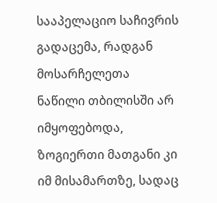სააპელაციო საჩივრის გადაცემა, რადგან მოსარჩელეთა ნაწილი თბილისში არ იმყოფებოდა, ზოგიერთი მათგანი კი იმ მისამართზე, სადაც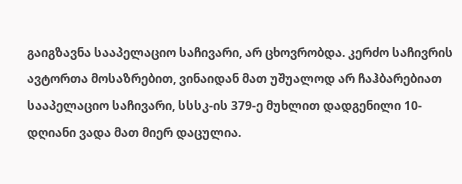გაიგზავნა სააპელაციო საჩივარი, არ ცხოვრობდა. კერძო საჩივრის ავტორთა მოსაზრებით, ვინაიდან მათ უშუალოდ არ ჩაჰბარებიათ სააპელაციო საჩივარი, სსსკ-ის 379-ე მუხლით დადგენილი 10-დღიანი ვადა მათ მიერ დაცულია.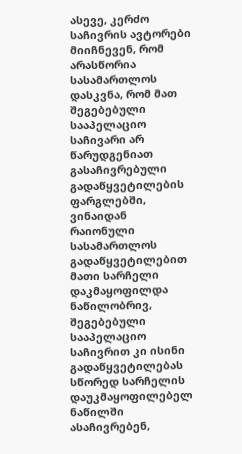ასევე, კერძო საჩივრის ავტორები მიიჩნევენ, რომ არასწორია სასამართლოს დასკვნა, რომ მათ შეგებებული სააპელაციო საჩივარი არ წარუდგენიათ გასაჩივრებული გადაწყვეტილების ფარგლებში, ვინაიდან რაიონული სასამართლოს გადაწყვეტილებით მათი სარჩელი დაკმაყოფილდა ნაწილობრივ, შეგებებული სააპელაციო საჩივრით კი ისინი გადაწყვეტილებას სწორედ სარჩელის დაუკმაყოფილებელ ნაწილში ასაჩივრებენ,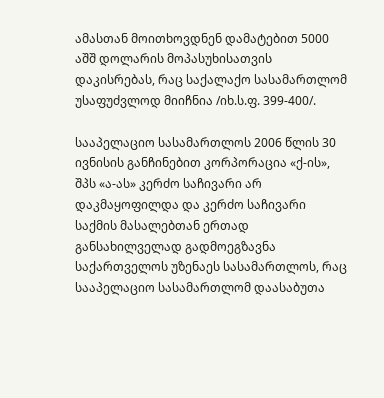ამასთან მოითხოვდნენ დამატებით 5000 აშშ დოლარის მოპასუხისათვის დაკისრებას, რაც საქალაქო სასამართლომ უსაფუძვლოდ მიიჩნია /იხ.ს.ფ. 399-400/.

სააპელაციო სასამართლოს 2006 წლის 30 ივნისის განჩინებით კორპორაცია «ქ-ის», შპს «ა-ას» კერძო საჩივარი არ დაკმაყოფილდა და კერძო საჩივარი საქმის მასალებთან ერთად განსახილველად გადმოეგზავნა საქართველოს უზენაეს სასამართლოს, რაც სააპელაციო სასამართლომ დაასაბუთა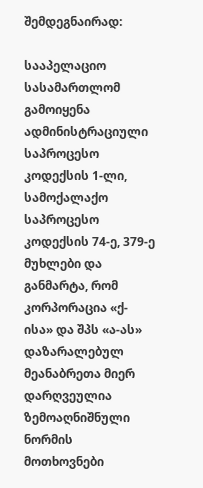შემდეგნაირად:

სააპელაციო სასამართლომ გამოიყენა ადმინისტრაციული საპროცესო კოდექსის 1-ლი, სამოქალაქო საპროცესო კოდექსის 74-ე, 379-ე მუხლები და განმარტა, რომ კორპორაცია «ქ-ისა» და შპს «ა-ას» დაზარალებულ მეანაბრეთა მიერ დარღვეულია ზემოაღნიშნული ნორმის მოთხოვნები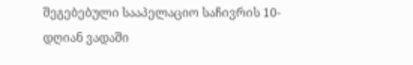შეგებებული სააპელაციო საჩივრის 10-დღიან ვადაში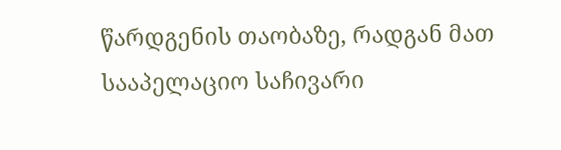წარდგენის თაობაზე, რადგან მათ სააპელაციო საჩივარი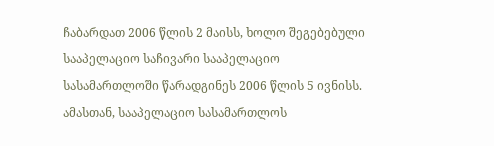ჩაბარდათ 2006 წლის 2 მაისს, ხოლო შეგებებული სააპელაციო საჩივარი სააპელაციო სასამართლოში წარადგინეს 2006 წლის 5 ივნისს. ამასთან, სააპელაციო სასამართლოს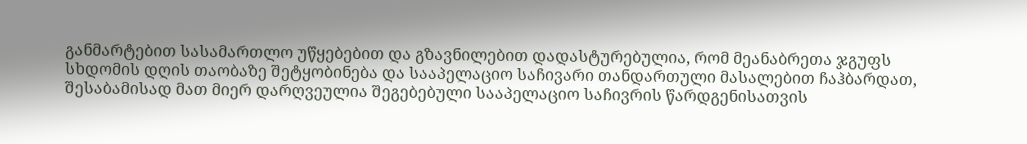განმარტებით სასამართლო უწყებებით და გზავნილებით დადასტურებულია, რომ მეანაბრეთა ჯგუფს სხდომის დღის თაობაზე შეტყობინება და სააპელაციო საჩივარი თანდართული მასალებით ჩაჰბარდათ, შესაბამისად მათ მიერ დარღვეულია შეგებებული სააპელაციო საჩივრის წარდგენისათვის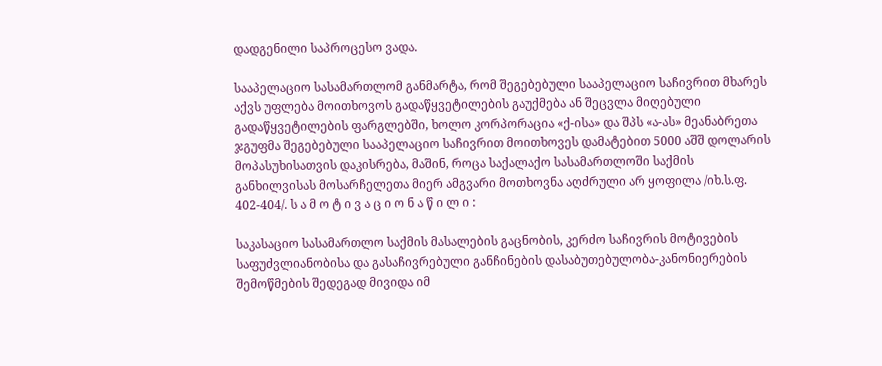დადგენილი საპროცესო ვადა.

სააპელაციო სასამართლომ განმარტა, რომ შეგებებული სააპელაციო საჩივრით მხარეს აქვს უფლება მოითხოვოს გადაწყვეტილების გაუქმება ან შეცვლა მიღებული გადაწყვეტილების ფარგლებში, ხოლო კორპორაცია «ქ-ისა» და შპს «ა-ას» მეანაბრეთა ჯგუფმა შეგებებული სააპელაციო საჩივრით მოითხოვეს დამატებით 5000 აშშ დოლარის მოპასუხისათვის დაკისრება, მაშინ, როცა საქალაქო სასამართლოში საქმის განხილვისას მოსარჩელეთა მიერ ამგვარი მოთხოვნა აღძრული არ ყოფილა /იხ.ს.ფ. 402-404/. ს ა მ ო ტ ი ვ ა ც ი ო ნ ა წ ი ლ ი :

საკასაციო სასამართლო საქმის მასალების გაცნობის, კერძო საჩივრის მოტივების საფუძვლიანობისა და გასაჩივრებული განჩინების დასაბუთებულობა-კანონიერების შემოწმების შედეგად მივიდა იმ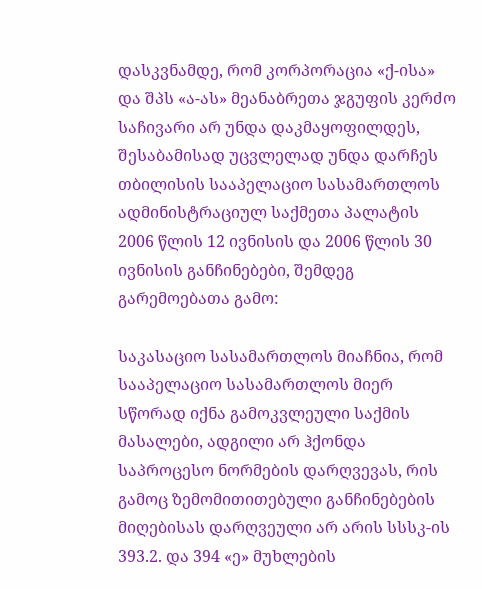დასკვნამდე, რომ კორპორაცია «ქ-ისა» და შპს «ა-ას» მეანაბრეთა ჯგუფის კერძო საჩივარი არ უნდა დაკმაყოფილდეს, შესაბამისად უცვლელად უნდა დარჩეს თბილისის სააპელაციო სასამართლოს ადმინისტრაციულ საქმეთა პალატის 2006 წლის 12 ივნისის და 2006 წლის 30 ივნისის განჩინებები, შემდეგ გარემოებათა გამო:

საკასაციო სასამართლოს მიაჩნია, რომ სააპელაციო სასამართლოს მიერ სწორად იქნა გამოკვლეული საქმის მასალები, ადგილი არ ჰქონდა საპროცესო ნორმების დარღვევას, რის გამოც ზემომითითებული განჩინებების მიღებისას დარღვეული არ არის სსსკ-ის 393.2. და 394 «ე» მუხლების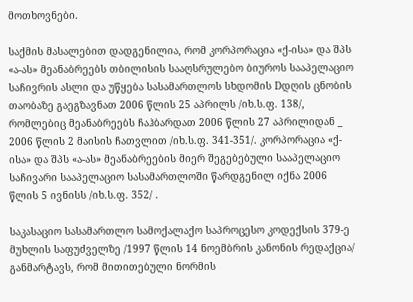მოთხოვნები.

საქმის მასალებით დადგენილია, რომ კორპორაცია «ქ-ისა» და შპს «ა-ას» მეანაბრეებს თბილისის სააღსრულებო ბიუროს სააპელაციო საჩივრის ასლი და უწყება სასამართლოს სხდომის Dდღის ცნობის თაობაზე გაეგზავნათ 2006 წლის 25 აპრილს /იხ.ს.ფ. 138/, რომლებიც მეანაბრეებს ჩაჰბარდათ 2006 წლის 27 აპრილიდან _ 2006 წლის 2 მაისის ჩათვლით /იხ.ს.ფ. 341-351/. კორპორაცია «ქ-ისა» და შპს «ა-ას» მეანაბრეების მიერ შეგებებული სააპელაციო საჩივარი სააპელაციო სასამართლოში წარდგენილ იქნა 2006 წლის 5 ივნისს /იხ.ს.ფ. 352/ .

საკასაციო სასამართლო სამოქალაქო საპროცესო კოდექსის 379-ე მუხლის საფუძველზე /1997 წლის 14 ნოემბრის კანონის რედაქცია/ განმარტავს, რომ მითითებული ნორმის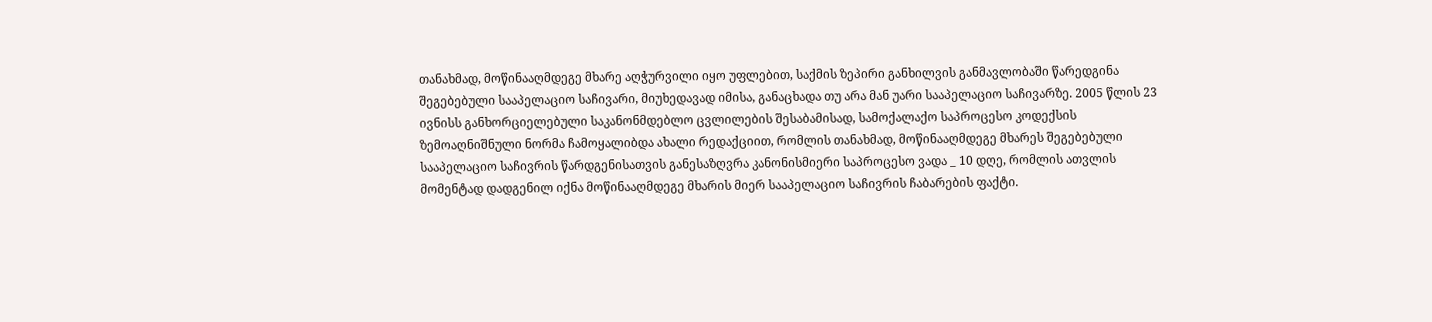თანახმად, მოწინააღმდეგე მხარე აღჭურვილი იყო უფლებით, საქმის ზეპირი განხილვის განმავლობაში წარედგინა შეგებებული სააპელაციო საჩივარი, მიუხედავად იმისა, განაცხადა თუ არა მან უარი სააპელაციო საჩივარზე. 2005 წლის 23 ივნისს განხორციელებული საკანონმდებლო ცვლილების შესაბამისად, სამოქალაქო საპროცესო კოდექსის ზემოაღნიშნული ნორმა ჩამოყალიბდა ახალი რედაქციით, რომლის თანახმად, მოწინააღმდეგე მხარეს შეგებებული სააპელაციო საჩივრის წარდგენისათვის განესაზღვრა კანონისმიერი საპროცესო ვადა _ 10 დღე, რომლის ათვლის მომენტად დადგენილ იქნა მოწინააღმდეგე მხარის მიერ სააპელაციო საჩივრის ჩაბარების ფაქტი.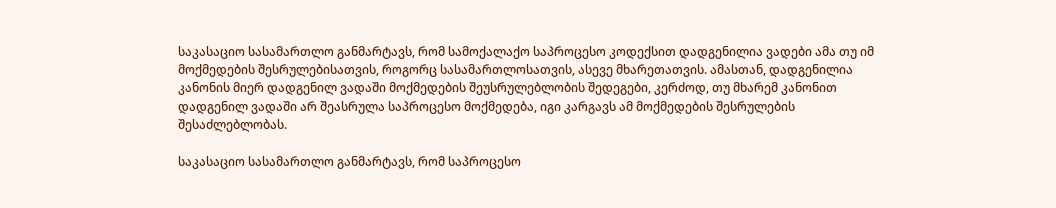საკასაციო სასამართლო განმარტავს, რომ სამოქალაქო საპროცესო კოდექსით დადგენილია ვადები ამა თუ იმ მოქმედების შესრულებისათვის, როგორც სასამართლოსათვის, ასევე მხარეთათვის. ამასთან, დადგენილია კანონის მიერ დადგენილ ვადაში მოქმედების შეუსრულებლობის შედეგები, კერძოდ, თუ მხარემ კანონით დადგენილ ვადაში არ შეასრულა საპროცესო მოქმედება, იგი კარგავს ამ მოქმედების შესრულების შესაძლებლობას.

საკასაციო სასამართლო განმარტავს, რომ საპროცესო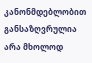კანონმდებლობით განსაზღვრულია არა მხოლოდ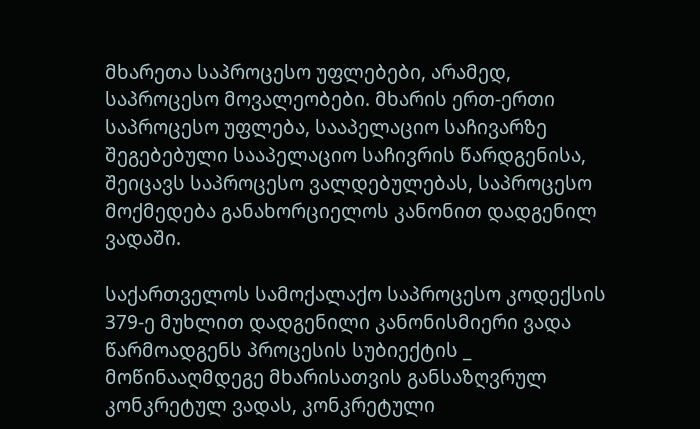მხარეთა საპროცესო უფლებები, არამედ, საპროცესო მოვალეობები. მხარის ერთ-ერთი საპროცესო უფლება, სააპელაციო საჩივარზე შეგებებული სააპელაციო საჩივრის წარდგენისა, შეიცავს საპროცესო ვალდებულებას, საპროცესო მოქმედება განახორციელოს კანონით დადგენილ ვადაში.

საქართველოს სამოქალაქო საპროცესო კოდექსის 379-ე მუხლით დადგენილი კანონისმიერი ვადა წარმოადგენს პროცესის სუბიექტის _ მოწინააღმდეგე მხარისათვის განსაზღვრულ კონკრეტულ ვადას, კონკრეტული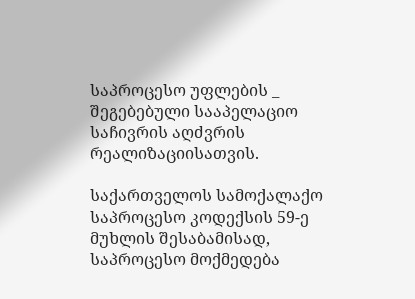საპროცესო უფლების _ შეგებებული სააპელაციო საჩივრის აღძვრის რეალიზაციისათვის.

საქართველოს სამოქალაქო საპროცესო კოდექსის 59-ე მუხლის შესაბამისად, საპროცესო მოქმედება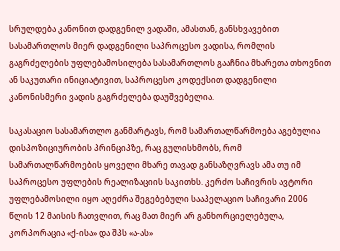სრულდება კანონით დადგენილ ვადაში, ამასთან, განსხვავებით სასამართლოს მიერ დადგენილი საპროცესო ვადისა, რომლის გაგრძელების უფლებამოსილება სასამართლოს გააჩნია მხარეთა თხოვნით ან საკუთარი ინიციატივით, საპროცესო კოდექსით დადგენილი კანონისმერი ვადის გაგრძელება დაუშვებელია.

საკასაციო სასამართლო განმარტავს, რომ სამართალწარმოება აგებულია დისპოზიციურობის პრინციპზე, რაც გულისხმობს, რომ სამართალწარმოების ყოველი მხარე თავად განსაზღვრავს ამა თუ იმ საპროცესო უფლების რეალიზაციის საკითხს. კერძო საჩივრის ავტორი უფლებამოსილი იყო აღეძრა შეგებებული სააპელაციო საჩივარი 2006 წლის 12 მაისის ჩათვლით, რაც მათ მიერ არ განხორციელებულა, კორპორაცია «ქ-ისა» და შპს «ა-ას»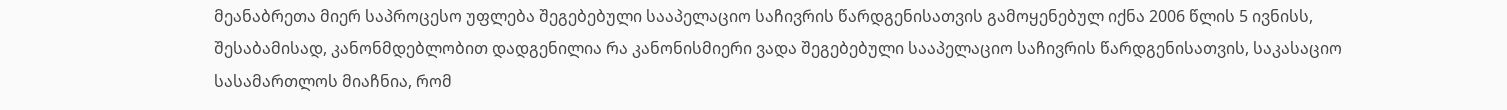მეანაბრეთა მიერ საპროცესო უფლება შეგებებული სააპელაციო საჩივრის წარდგენისათვის გამოყენებულ იქნა 2006 წლის 5 ივნისს, შესაბამისად, კანონმდებლობით დადგენილია რა კანონისმიერი ვადა შეგებებული სააპელაციო საჩივრის წარდგენისათვის, საკასაციო სასამართლოს მიაჩნია, რომ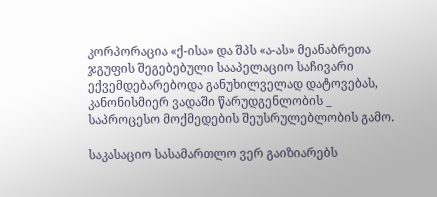კორპორაცია «ქ-ისა» და შპს «ა-ას» მეანაბრეთა ჯგუფის შეგებებული სააპელაციო საჩივარი ექვემდებარებოდა განუხილველად დატოვებას, კანონისმიერ ვადაში წარუდგენლობის _ საპროცესო მოქმედების შეუსრულებლობის გამო.

საკასაციო სასამართლო ვერ გაიზიარებს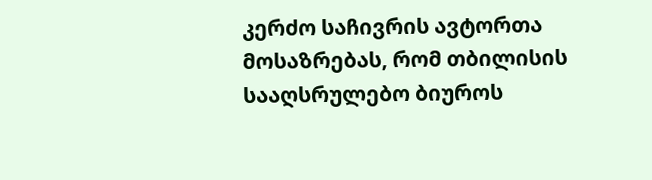კერძო საჩივრის ავტორთა მოსაზრებას, რომ თბილისის სააღსრულებო ბიუროს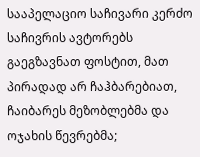სააპელაციო საჩივარი კერძო საჩივრის ავტორებს გაეგზავნათ ფოსტით, მათ პირადად არ ჩაჰბარებიათ, ჩაიბარეს მეზობლებმა და ოჯახის წევრებმა;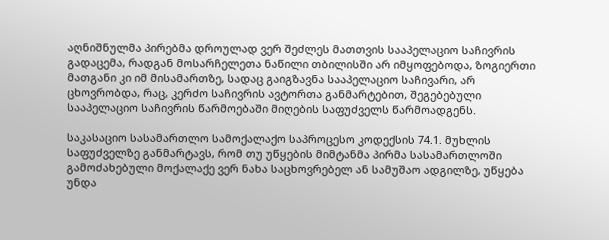აღნიშნულმა პირებმა დროულად ვერ შეძლეს მათთვის სააპელაციო საჩივრის გადაცემა, რადგან მოსარჩელეთა ნაწილი თბილისში არ იმყოფებოდა, ზოგიერთი მათგანი კი იმ მისამართზე, სადაც გაიგზავნა სააპელაციო საჩივარი, არ ცხოვრობდა, რაც, კერძო საჩივრის ავტორთა განმარტებით, შეგებებული სააპელაციო საჩივრის წარმოებაში მიღების საფუძველს წარმოადგენს.

საკასაციო სასამართლო სამოქალაქო საპროცესო კოდექსის 74.1. მუხლის საფუძველზე განმარტავს, რომ თუ უწყების მიმტანმა პირმა სასამართლოში გამოძახებული მოქალაქე ვერ ნახა საცხოვრებელ ან სამუშაო ადგილზე, უწყება უნდა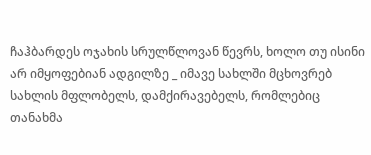ჩაჰბარდეს ოჯახის სრულწლოვან წევრს, ხოლო თუ ისინი არ იმყოფებიან ადგილზე _ იმავე სახლში მცხოვრებ სახლის მფლობელს, დამქირავებელს, რომლებიც თანახმა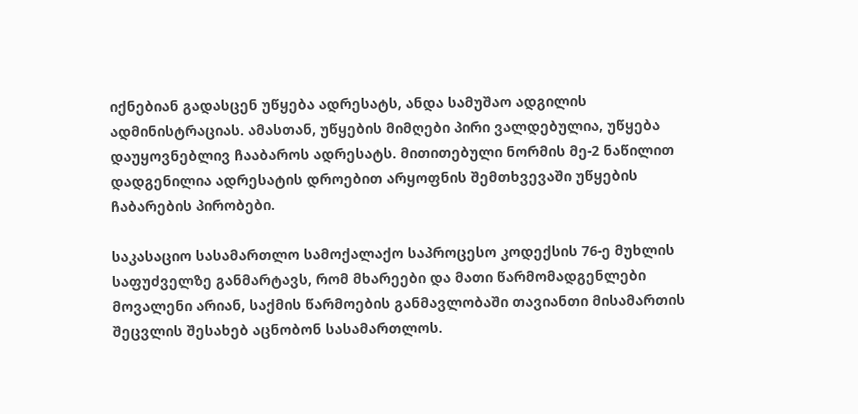იქნებიან გადასცენ უწყება ადრესატს, ანდა სამუშაო ადგილის ადმინისტრაციას. ამასთან, უწყების მიმღები პირი ვალდებულია, უწყება დაუყოვნებლივ ჩააბაროს ადრესატს. მითითებული ნორმის მე-2 ნაწილით დადგენილია ადრესატის დროებით არყოფნის შემთხვევაში უწყების ჩაბარების პირობები.

საკასაციო სასამართლო სამოქალაქო საპროცესო კოდექსის 76-ე მუხლის საფუძველზე განმარტავს, რომ მხარეები და მათი წარმომადგენლები მოვალენი არიან, საქმის წარმოების განმავლობაში თავიანთი მისამართის შეცვლის შესახებ აცნობონ სასამართლოს.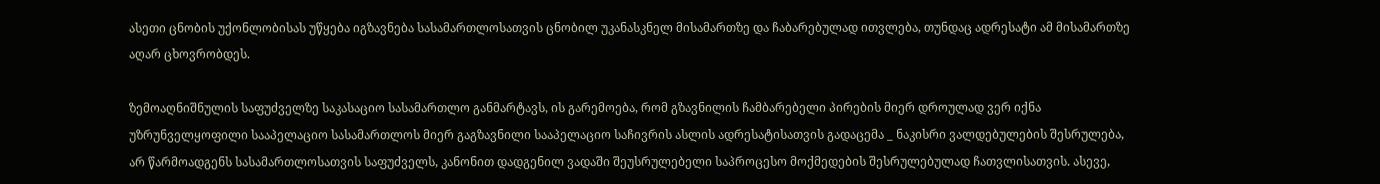ასეთი ცნობის უქონლობისას უწყება იგზავნება სასამართლოსათვის ცნობილ უკანასკნელ მისამართზე და ჩაბარებულად ითვლება, თუნდაც ადრესატი ამ მისამართზე აღარ ცხოვრობდეს.

ზემოაღნიშნულის საფუძველზე საკასაციო სასამართლო განმარტავს, ის გარემოება, რომ გზავნილის ჩამბარებელი პირების მიერ დროულად ვერ იქნა უზრუნველყოფილი სააპელაციო სასამართლოს მიერ გაგზავნილი სააპელაციო საჩივრის ასლის ადრესატისათვის გადაცემა _ ნაკისრი ვალდებულების შესრულება, არ წარმოადგენს სასამართლოსათვის საფუძველს, კანონით დადგენილ ვადაში შეუსრულებელი საპროცესო მოქმედების შესრულებულად ჩათვლისათვის. ასევე,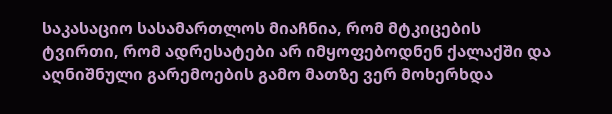საკასაციო სასამართლოს მიაჩნია, რომ მტკიცების ტვირთი, რომ ადრესატები არ იმყოფებოდნენ ქალაქში და აღნიშნული გარემოების გამო მათზე ვერ მოხერხდა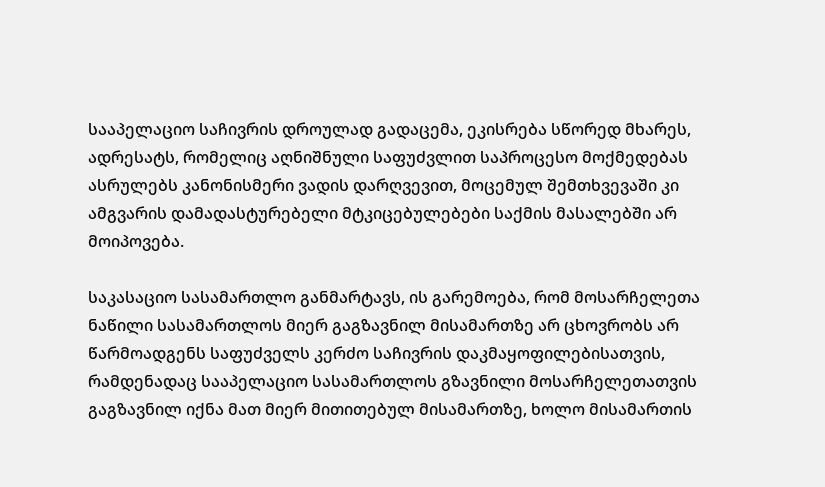სააპელაციო საჩივრის დროულად გადაცემა, ეკისრება სწორედ მხარეს, ადრესატს, რომელიც აღნიშნული საფუძვლით საპროცესო მოქმედებას ასრულებს კანონისმერი ვადის დარღვევით, მოცემულ შემთხვევაში კი ამგვარის დამადასტურებელი მტკიცებულებები საქმის მასალებში არ მოიპოვება.

საკასაციო სასამართლო განმარტავს, ის გარემოება, რომ მოსარჩელეთა ნაწილი სასამართლოს მიერ გაგზავნილ მისამართზე არ ცხოვრობს არ წარმოადგენს საფუძველს კერძო საჩივრის დაკმაყოფილებისათვის, რამდენადაც სააპელაციო სასამართლოს გზავნილი მოსარჩელეთათვის გაგზავნილ იქნა მათ მიერ მითითებულ მისამართზე, ხოლო მისამართის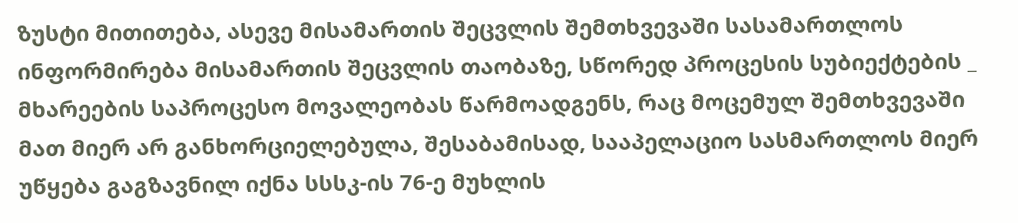ზუსტი მითითება, ასევე მისამართის შეცვლის შემთხვევაში სასამართლოს ინფორმირება მისამართის შეცვლის თაობაზე, სწორედ პროცესის სუბიექტების _ მხარეების საპროცესო მოვალეობას წარმოადგენს, რაც მოცემულ შემთხვევაში მათ მიერ არ განხორციელებულა, შესაბამისად, სააპელაციო სასმართლოს მიერ უწყება გაგზავნილ იქნა სსსკ-ის 76-ე მუხლის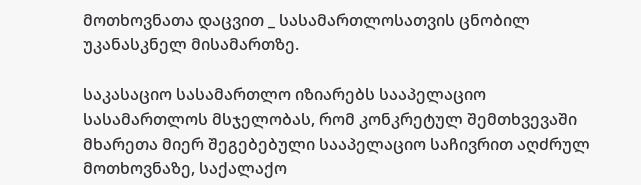მოთხოვნათა დაცვით _ სასამართლოსათვის ცნობილ უკანასკნელ მისამართზე.

საკასაციო სასამართლო იზიარებს სააპელაციო სასამართლოს მსჯელობას, რომ კონკრეტულ შემთხვევაში მხარეთა მიერ შეგებებული სააპელაციო საჩივრით აღძრულ მოთხოვნაზე, საქალაქო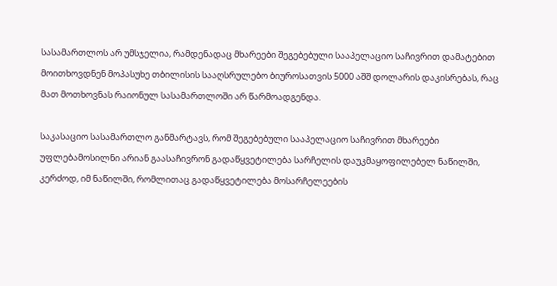სასამართლოს არ უმსჯელია, რამდენადაც მხარეები შეგებებული სააპელაციო საჩივრით დამატებით მოითხოვდნენ მოპასუხე თბილისის სააღსრულებო ბიუროსათვის 5000 აშშ დოლარის დაკისრებას, რაც მათ მოთხოვნას რაიონულ სასამართლოში არ წარმოადგენდა.

საკასაციო სასამართლო განმარტავს, რომ შეგებებული სააპელაციო საჩივრით მხარეები უფლებამოსილნი არიან გაასაჩივრონ გადაწყვეტილება სარჩელის დაუკმაყოფილებელ ნაწილში, კერძოდ, იმ ნაწილში, რომლითაც გადაწყვეტილება მოსარჩელეების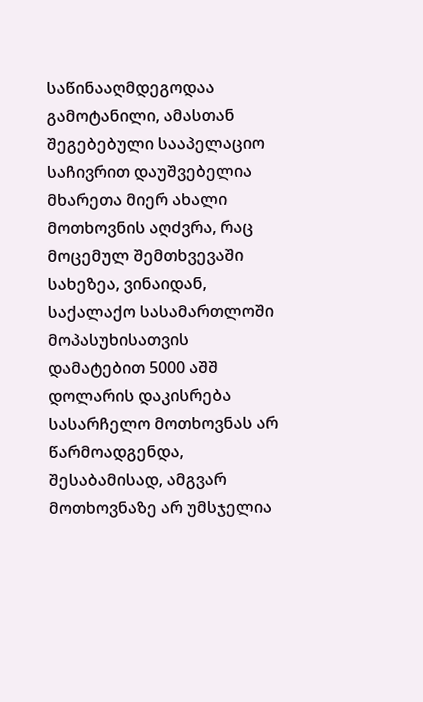საწინააღმდეგოდაა გამოტანილი, ამასთან შეგებებული სააპელაციო საჩივრით დაუშვებელია მხარეთა მიერ ახალი მოთხოვნის აღძვრა, რაც მოცემულ შემთხვევაში სახეზეა, ვინაიდან, საქალაქო სასამართლოში მოპასუხისათვის დამატებით 5000 აშშ დოლარის დაკისრება სასარჩელო მოთხოვნას არ წარმოადგენდა, შესაბამისად, ამგვარ მოთხოვნაზე არ უმსჯელია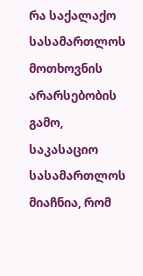რა საქალაქო სასამართლოს მოთხოვნის არარსებობის გამო, საკასაციო სასამართლოს მიაჩნია, რომ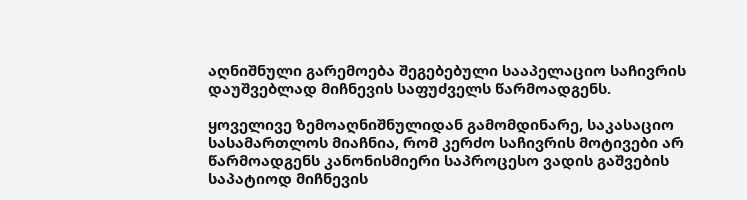აღნიშნული გარემოება შეგებებული სააპელაციო საჩივრის დაუშვებლად მიჩნევის საფუძველს წარმოადგენს.

ყოველივე ზემოაღნიშნულიდან გამომდინარე, საკასაციო სასამართლოს მიაჩნია, რომ კერძო საჩივრის მოტივები არ წარმოადგენს კანონისმიერი საპროცესო ვადის გაშვების საპატიოდ მიჩნევის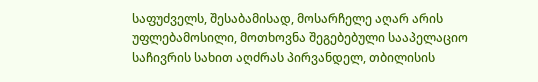საფუძველს, შესაბამისად, მოსარჩელე აღარ არის უფლებამოსილი, მოთხოვნა შეგებებული სააპელაციო საჩივრის სახით აღძრას პირვანდელ, თბილისის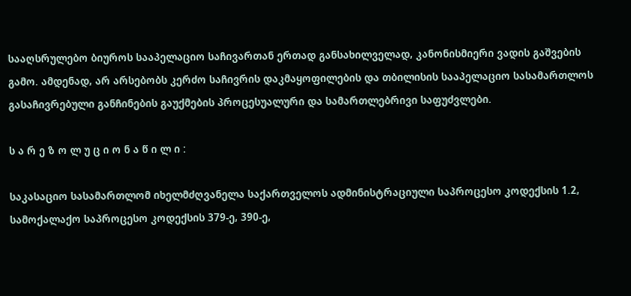სააღსრულებო ბიუროს სააპელაციო საჩივართან ერთად განსახილველად, კანონისმიერი ვადის გაშვების გამო. ამდენად, არ არსებობს კერძო საჩივრის დაკმაყოფილების და თბილისის სააპელაციო სასამართლოს გასაჩივრებული განჩინების გაუქმების პროცესუალური და სამართლებრივი საფუძვლები.

ს ა რ ე ზ ო ლ უ ც ი ო ნ ა წ ი ლ ი :

საკასაციო სასამართლომ იხელმძღვანელა საქართველოს ადმინისტრაციული საპროცესო კოდექსის 1.2, სამოქალაქო საპროცესო კოდექსის 379-ე, 390-ე,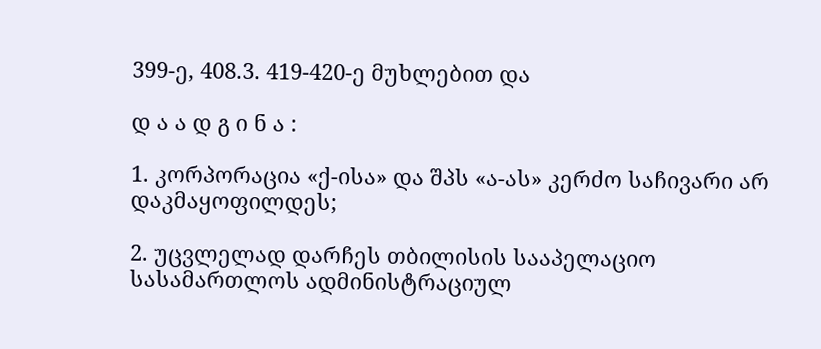399-ე, 408.3. 419-420-ე მუხლებით და

დ ა ა დ გ ი ნ ა :

1. კორპორაცია «ქ-ისა» და შპს «ა-ას» კერძო საჩივარი არ დაკმაყოფილდეს;

2. უცვლელად დარჩეს თბილისის სააპელაციო სასამართლოს ადმინისტრაციულ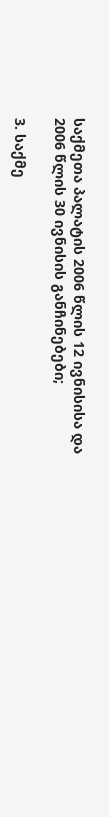საქმეთა პალატის 2006 წლის 12 ივნისისა და 2006 წლის 30 ივნისის განჩინებები;

3. საქმე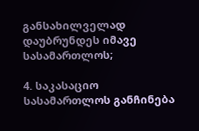განსახილველად დაუბრუნდეს იმავე სასამართლოს;

4. საკასაციო სასამართლოს განჩინება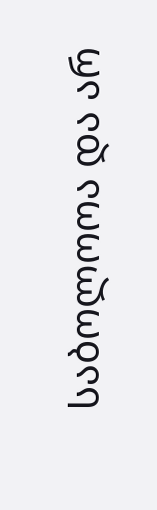საბოლოოა და არ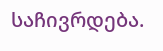საჩივრდება.